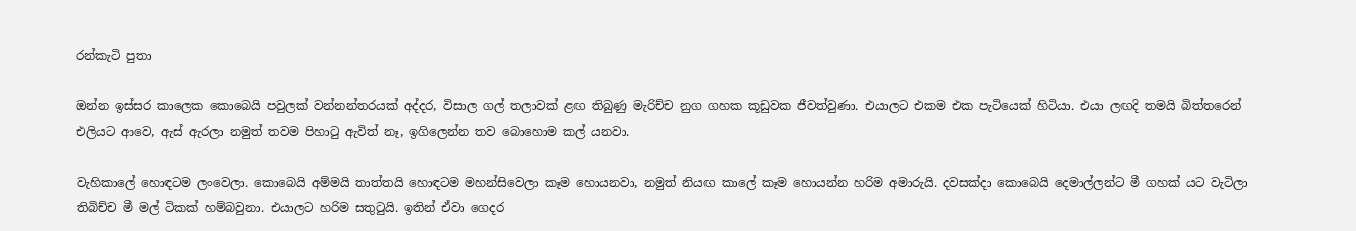රන්කැටි පුතා

ඔන්න ඉස්සර කාලෙක කොබෙයි පවුලක් වන්නන්තරයක් අද්දර, විසාල ගල් තලාවක් ළඟ තිබුණු මැරිච්ච නුග ගහක කූඩුවක ජීවත්වුණා. එයාලට එකම එක පැටියෙක් හිටියා. එයා ලඟදි තමයි බිත්තරෙන් එලියට ආවෙ, ඇස් ඇරලා නමුත් තවම පිහාටු ඇවිත් නෑ, ඉගිලෙන්න තව බොහොම කල් යනවා.

වැහිකාලේ හොඳටම ලංවෙලා. කොබෙයි අම්මයි තාත්තයි හොඳටම මහන්සිවෙලා කෑම හොයනවා, නමුත් නියඟ කාලේ කෑම හොයන්න හරිම අමාරුයි. දවසක්දා කොබෙයි දෙමාල්ලන්ට මී ගහක් යට වැටිලා තිබිච්ච මී මල් ටිකක් හම්බවුනා. එයාලට හරිම සතුටුයි. ඉතින් ඒවා ගෙදර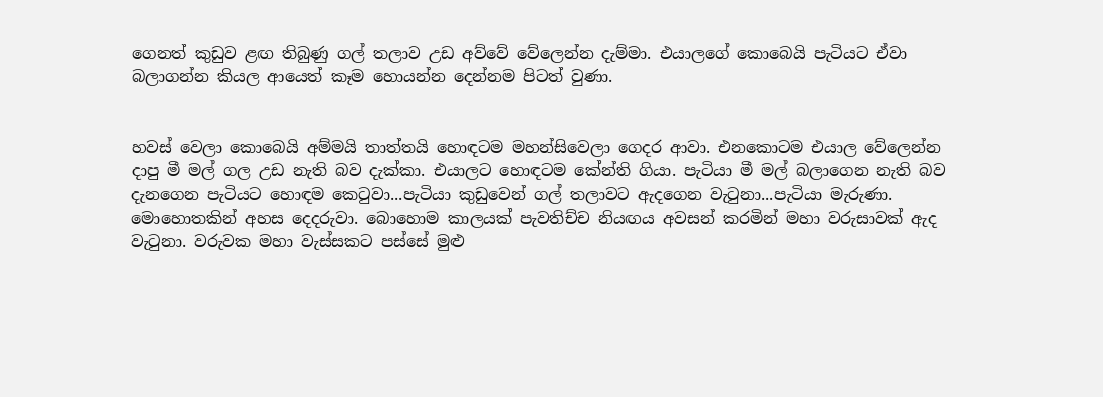ගෙනත් කුඩුව ළඟ තිබුණු ගල් තලාව උඩ අව්වේ වේලෙන්න දැම්මා. එයාලගේ කොබෙයි පැටියට ඒවා බලාගන්න කියල ආයෙත් කෑම හොයන්න දෙන්නම පිටත් වුණා.


හවස් වෙලා කොබෙයි අම්මයි තාත්තයි හොඳටම මහන්සිවෙලා ගෙදර ආවා. එනකොටම එයාල වේලෙන්න දාපු මී මල් ගල උඩ නැති බව දැක්කා. එයාලට හොඳටම කේන්ති ගියා. පැටියා මී මල් බලාගෙන නැති බව දැනගෙන පැටියට හොඳම කෙටුවා...පැටියා කුඩුවෙන් ගල් තලාවට ඇදගෙන වැටුනා...පැටියා මැරුණා.
මොහොතකින් අහස දෙදරුවා. බොහොම කාලයක් පැවතිච්ච නියඟය අවසන් කරමින් මහා වරුසාවක් ඇද වැටුනා. වරුවක මහා වැස්සකට පස්සේ මුළු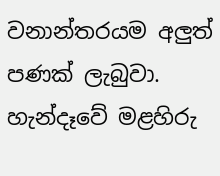වනාන්තරයම අලුත් පණක් ලැබුවා. හැන්දෑවේ මළහිරු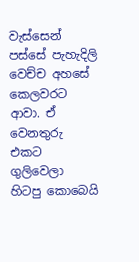වැස්සෙන් පස්සේ පැහැදිලි වෙච්ච අහසේ කෙලවරට ආවා. ඒ වෙනතුරු එකට ගුලිවෙලා හිටපු කොබෙයි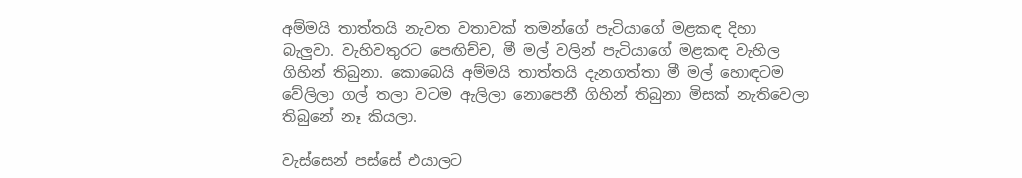අම්මයි තාත්තයි නැවත වතාවක් තමන්ගේ පැටියාගේ මළකඳ දිහා බැලුවා. වැහිවතුරට පෙඟිච්ච, මී මල් වලින් පැටියාගේ මළකඳ වැහිල ගිහින් තිබුනා. කොබෙයි අම්මයි තාත්තයි දැනගත්තා මී මල් හොඳටම වේලිලා ගල් තලා වටම ඇලිලා නොපෙනී ගිහින් තිබුනා මිසක් නැතිවෙලා තිබුනේ නෑ කියලා.

වැස්සෙන් පස්සේ එයාලට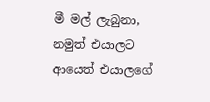මී මල් ලැබුනා, නමුත් එයාලට ආයෙත් එයාලගේ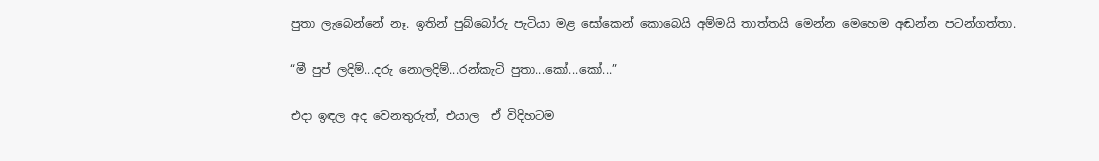පුතා ලැබෙන්නේ නෑ. ඉතින් පුබ්බෝරු පැටියා මළ සෝකෙන් කොබෙයි අම්මයි තාත්තයි මෙන්න මෙහෙම අඬන්න පටන්ගත්තා.

“මී පුප් ලදිම්...දරු නොලදිම්...රන්කැටි පුතා...කෝ...කෝ...”

එදා ඉඳල අද වෙනතුරුත්, එයාල  ඒ විදිහටම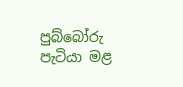පුබ්බෝරු පැටියා මළ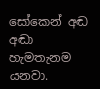සෝකෙන් අඬ අඬා හැමතැනම යනවා.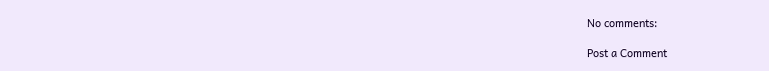No comments:

Post a Comment